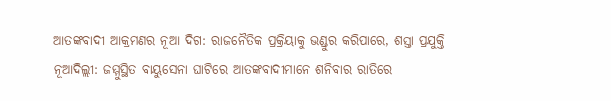ଆତଙ୍କବାଦୀ ଆକ୍ରମଣର ନୂଆ ଦିଗ: ରାଜନୈତିକ ପ୍ରକ୍ରିୟାକୁ ଭଣ୍ଡୁର କରିପାରେ, ଶସ୍ତା ପ୍ରଯୁକ୍ତି
ନୂଆଦିଲ୍ଲୀ: ଜମ୍ମୁସ୍ଥିତ ବାୟୁସେନା ଘାଟିରେ ଆତଙ୍କବାଦୀମାନେ ଶନିବାର ରାତିରେ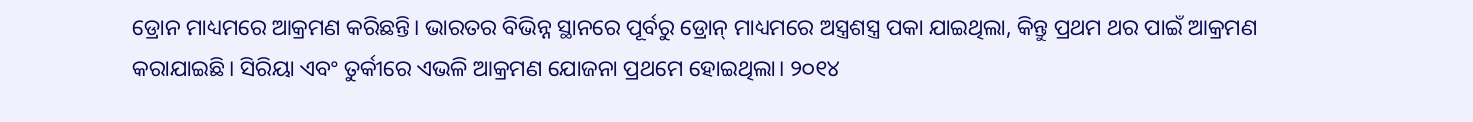ଡ୍ରୋନ ମାଧ୍ୟମରେ ଆକ୍ରମଣ କରିଛନ୍ତି। ଭାରତର ବିଭିନ୍ନ ସ୍ଥାନରେ ପୂର୍ବରୁ ଡ୍ରୋନ୍ ମାଧ୍ୟମରେ ଅସ୍ତ୍ରଶସ୍ତ୍ର ପକା ଯାଇଥିଲା, କିନ୍ତୁ ପ୍ରଥମ ଥର ପାଇଁ ଆକ୍ରମଣ କରାଯାଇଛି। ସିରିୟା ଏବଂ ତୁର୍କୀରେ ଏଭଳି ଆକ୍ରମଣ ଯୋଜନା ପ୍ରଥମେ ହୋଇଥିଲା। ୨୦୧୪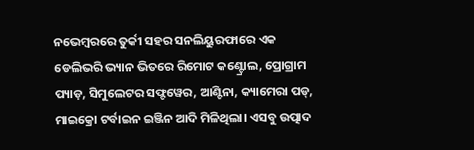ନଭେମ୍ବରରେ ତୁର୍କୀ ସହର ସନଲିୟୁରଫାରେ ଏକ ଡେଲିଭରି ଭ୍ୟାନ ଭିତରେ ରିମୋଟ କଣ୍ଟ୍ରୋଲ, ପ୍ରୋଗ୍ରାମ ପ୍ୟାଡ଼, ସିମୁଲେଟର ସଫ୍ଟୱେର, ଆଣ୍ଟିନା, କ୍ୟାମେରା ପଡ୍, ମାଇକ୍ରୋ ଟର୍ବାଇନ ଇଞ୍ଜିନ ଆଦି ମିଳିଥିଲା। ଏସବୁ ଉତ୍ପାଦ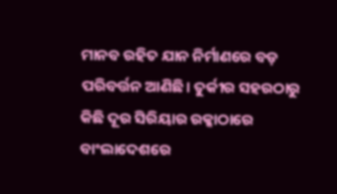ମାନବ ରହିତ ଯାନ ନିର୍ମାଣରେ ବଡ଼ ପରିବର୍ତ୍ତନ ଆଣିଛି। ତୁର୍କୀର ସହରଠାରୁ କିଛି ଦୂର ସିରିୟାର ରକ୍କାଠାରେ ବାଂଲାଦେଶରେ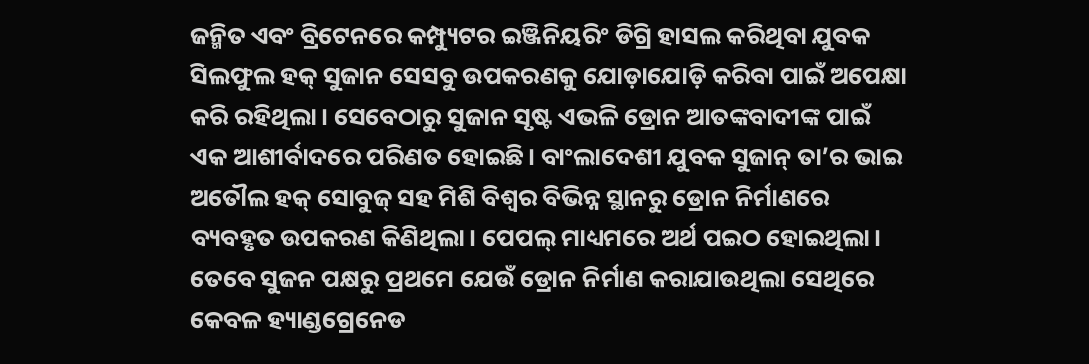ଜନ୍ମିତ ଏବଂ ବ୍ରିଟେନରେ କମ୍ପ୍ୟୁଟର ଇଞ୍ଜିନିୟରିଂ ଡିଗ୍ରି ହାସଲ କରିଥିବା ଯୁବକ ସିଲଫୁଲ ହକ୍ ସୁଜାନ ସେସବୁ ଉପକରଣକୁ ଯୋଡ଼ାଯୋଡ଼ି କରିବା ପାଇଁ ଅପେକ୍ଷା କରି ରହିଥିଲା। ସେବେଠାରୁ ସୁଜାନ ସୃଷ୍ଟ ଏଭଳି ଡ୍ରୋନ ଆତଙ୍କବାଦୀଙ୍କ ପାଇଁ ଏକ ଆଶୀର୍ବାଦରେ ପରିଣତ ହୋଇଛି। ବାଂଲାଦେଶୀ ଯୁବକ ସୁଜାନ୍ ତା’ର ଭାଇ ଅତୌଲ ହକ୍ ସୋବୁଜ୍ ସହ ମିଶି ବିଶ୍ବର ବିଭିନ୍ନ ସ୍ଥାନରୁ ଡ୍ରୋନ ନିର୍ମାଣରେ ବ୍ୟବହୃତ ଉପକରଣ କିଣିଥିଲା। ପେପଲ୍ ମାଧ୍ୟମରେ ଅର୍ଥ ପଇଠ ହୋଇଥିଲା। ତେବେ ସୁଜନ ପକ୍ଷରୁ ପ୍ରଥମେ ଯେଉଁ ଡ୍ରୋନ ନିର୍ମାଣ କରାଯାଉଥିଲା ସେଥିରେ କେବଳ ହ୍ୟାଣ୍ଡଗ୍ରେନେଡ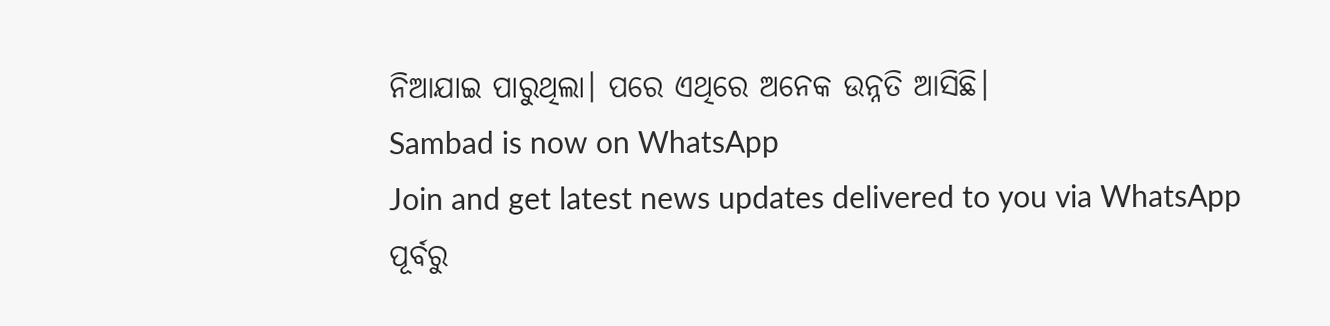ନିଆଯାଇ ପାରୁଥିଲା। ପରେ ଏଥିରେ ଅନେକ ଉନ୍ନତି ଆସିଛି।
Sambad is now on WhatsApp
Join and get latest news updates delivered to you via WhatsApp
ପୂର୍ବରୁ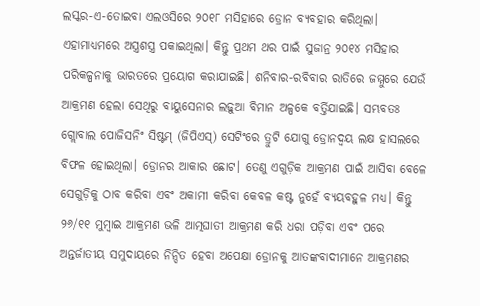ଲସ୍କର-ଏ-ତୋଇବା ଏଲଓସିରେ ୨୦୧୮ ମସିହାରେ ଡ୍ରୋନ ବ୍ୟବହାର କରିଥିଲା। ଏହାମାଧ୍ୟମରେ ଅସ୍ତ୍ରଶସ୍ତ୍ର ପକାଇଥିଲା। କିନ୍ତୁ ପ୍ରଥମ ଥର ପାଇଁ ସୁଜାନ୍ର ୨୦୧୪ ମସିହାର ପରିକଳ୍ପନାକୁ ଭାରତରେ ପ୍ରୟୋଗ କରାଯାଇଛି। ଶନିବାର-ରବିବାର ରାତିରେ ଜମ୍ମୁରେ ଯେଉଁ ଆକ୍ରମଣ ହେଲା ସେଥିରୁ ବାୟୁସେନାର ଲଢ଼ୁଆ ବିମାନ ଅଳ୍ପକେ ବର୍ତ୍ତିଯାଇଛି। ସମ୍ଭବତଃ ଗ୍ଲୋବାଲ ପୋଜିସନିଂ ସିଷ୍ଟମ୍ (ଜିପିଏସ୍) ସେଟିଂରେ ତ୍ରୁଟି ଯୋଗୁ ଡ୍ରୋନଦ୍ବୟ ଲକ୍ଷ ହାସଲରେ ବିଫଳ ହୋଇଥିଲା। ଡ୍ରୋନର ଆକାର ଛୋଟ। ତେଣୁ ଏଗୁଡ଼ିକ ଆକ୍ରମଣ ପାଇଁ ଆସିବା ବେଳେ ସେଗୁଡ଼ିକୁ ଠାବ କରିବା ଏବଂ ଅକାମୀ କରିବା କେବଳ କଷ୍ଟ ନୁହେଁ ବ୍ୟୟବହୁଳ ମଧ୍ୟ। କିନ୍ତୁ ୨୬/୧୧ ମୁମ୍ବାଇ ଆକ୍ରମଣ ଭଳି ଆତ୍ମଘାତୀ ଆକ୍ରମଣ କରି ଧରା ପଡ଼ିବା ଏବଂ ପରେ ଅନ୍ତର୍ଜାତୀୟ ସମୁଦାୟରେ ନିନ୍ଦିତ ହେବା ଅପେକ୍ଷା ଡ୍ରୋନକୁ ଆତଙ୍କବାଦୀମାନେ ଆକ୍ରମଣର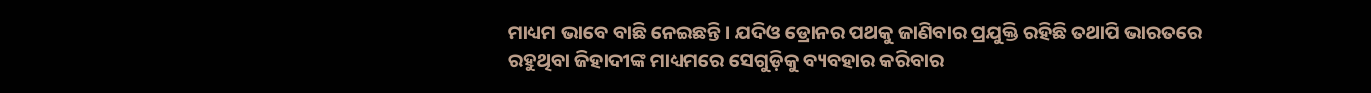ମାଧ୍ୟମ ଭାବେ ବାଛି ନେଇଛନ୍ତି। ଯଦିଓ ଡ୍ରୋନର ପଥକୁ ଜାଣିବାର ପ୍ରଯୁକ୍ତି ରହିଛି ତଥାପି ଭାରତରେ ରହୁଥିବା ଜିହାଦୀଙ୍କ ମାଧ୍ୟମରେ ସେଗୁଡ଼ିକୁ ବ୍ୟବହାର କରିବାର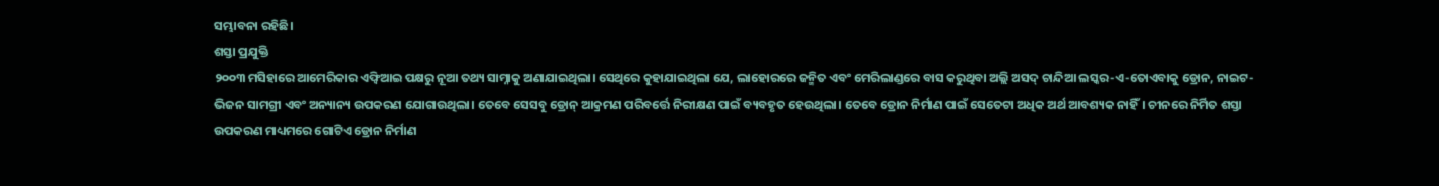ସମ୍ଭାବନା ରହିଛି।
ଶସ୍ତା ପ୍ରଯୁକ୍ତି
୨୦୦୩ ମସିହାରେ ଆମେରିକାର ଏଫ୍ବିଆଇ ପକ୍ଷରୁ ନୂଆ ତଥ୍ୟ ସାମ୍ନାକୁ ଅଣାଯାଇଥିଲା। ସେଥିରେ କୁହାଯାଇଥିଲା ଯେ, ଲାହୋରରେ ଜନ୍ମିତ ଏବଂ ମେରିଲାଣ୍ଡରେ ବାସ କରୁଥିବା ଅଲ୍ଲି ଅସଦ୍ ଚାନ୍ଦିଆ ଲସ୍କର-ଏ-ତୋଏବାକୁ ଡ୍ରୋନ, ନାଇଟ-ଭିଜନ ସାମଗ୍ରୀ ଏବଂ ଅନ୍ୟାନ୍ୟ ଉପକରଣ ଯୋଗାଉଥିଲା। ତେବେ ସେସବୁ ଡ୍ରୋନ୍ ଆକ୍ରମଣ ପରିବର୍ତ୍ତେ ନିରୀକ୍ଷଣ ପାଇଁ ବ୍ୟବହୃତ ହେଉଥିଲା। ତେବେ ଡ୍ରୋନ ନିର୍ମାଣ ପାଇଁ ସେତେଟା ଅଧିକ ଅର୍ଥ ଆବଶ୍ୟକ ନାହିଁ। ଚୀନରେ ନିର୍ମିତ ଶସ୍ତା ଉପକରଣ ମାଧ୍ୟମରେ ଗୋଟିଏ ଡ୍ରୋନ ନିର୍ମାଣ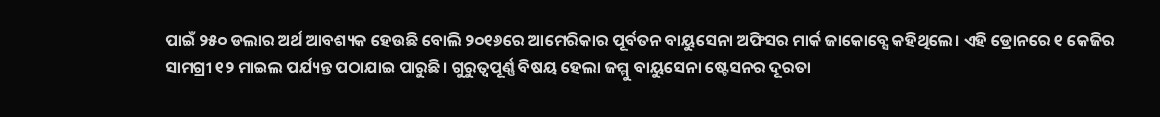ପାଇଁ ୨୫୦ ଡଲାର ଅର୍ଥ ଆବଶ୍ୟକ ହେଉଛି ବୋଲି ୨୦୧୬ରେ ଆମେରିକାର ପୂର୍ବତନ ବାୟୁସେନା ଅଫିସର ମାର୍କ ଜାକୋବ୍ସେ କହିଥିଲେ। ଏହି ଡ୍ରୋନରେ ୧ କେଜିର ସାମଗ୍ରୀ ୧୨ ମାଇଲ ପର୍ଯ୍ୟନ୍ତ ପଠାଯାଇ ପାରୁଛି। ଗୁରୁତ୍ବପୂର୍ଣ୍ଣ ବିଷୟ ହେଲା ଜମ୍ମୁ ବାୟୁସେନା ଷ୍ଟେସନର ଦୂରତା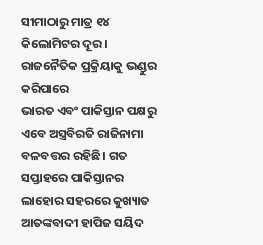ସୀମାଠାରୁ ମାତ୍ର ୧୪ କିଲୋମିଟର ଦୂର।
ରାଜନୈତିକ ପ୍ରକ୍ରିୟାକୁ ଭଣ୍ଡୁର କରିପାରେ
ଭାରତ ଏବଂ ପାକିସ୍ତାନ ପକ୍ଷରୁ ଏବେ ଅସ୍ତ୍ରବିରତି ରାଜିନାମା ବଳବତ୍ତର ରହିଛି। ଗତ ସପ୍ତାହରେ ପାକିସ୍ତାନର ଲାହୋର ସହରରେ କୁଖ୍ୟାତ ଆତଙ୍କବାଦୀ ହାପିଜ ସୟିଦ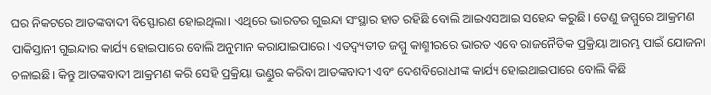ଘର ନିକଟରେ ଆତଙ୍କବାଦୀ ବିସ୍ଫୋରଣ ହୋଇଥିଲା। ଏଥିରେ ଭାରତର ଗୁଇନ୍ଦା ସଂସ୍ଥାର ହାତ ରହିଛି ବୋଲି ଆଇଏସଆଇ ସହେନ୍ଦ କରୁଛି। ତେଣୁ ଜମ୍ମୁରେ ଆକ୍ରମଣ ପାକିସ୍ତାନୀ ଗୁଇନ୍ଦାର କାର୍ଯ୍ୟ ହୋଇପାରେ ବୋଲି ଅନୁମାନ କରାଯାଇପାରେ। ଏତଦ୍ବ୍ୟତୀତ ଜମ୍ମୁ କାଶ୍ମୀରରେ ଭାରତ ଏବେ ରାଜନୈତିକ ପ୍ରକ୍ରିୟା ଆରମ୍ଭ ପାଇଁ ଯୋଜନା ଚଳାଇଛି। କିନ୍ତୁ ଆତଙ୍କବାଦୀ ଆକ୍ରମଣ କରି ସେହି ପ୍ରକ୍ରିୟା ଭଣ୍ଡୁର କରିବା ଆତଙ୍କବାଦୀ ଏବଂ ଦେଶବିରୋଧୀଙ୍କ କାର୍ଯ୍ୟ ହୋଇଥାଇପାରେ ବୋଲି କିଛି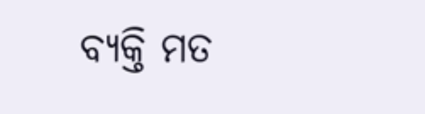ବ୍ୟକ୍ତି ମତ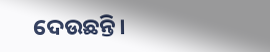ଦେଉଛନ୍ତି।